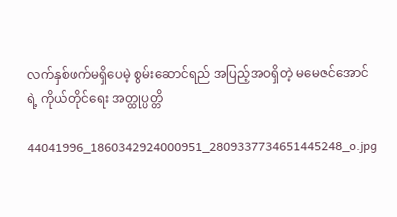လက်နှစ်ဖက်မရှိပေမဲ့ စွမ်းဆောင်ရည် အပြည့်အဝရှိတဲ့ မမေဇင်အောင်ရဲ့ ကိုယ်တိုင်ရေး အတ္ထုပ္ပတ္တိ

44041996_1860342924000951_2809337734651445248_o.jpg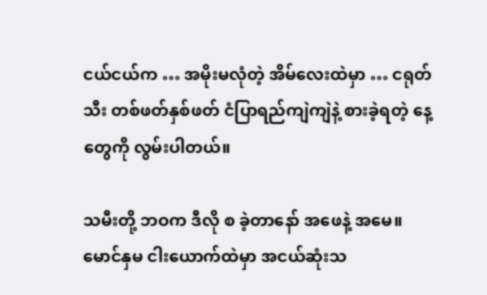ငယ်ငယ်က … အမိုးမလုံတဲ့ အိမ်လေးထဲမှာ … ငရုတ်သီး တစ်ဖတ်နှစ်ဖတ် ငံပြာရည်ကျဲကျဲနဲ့ စားခဲ့ရတဲ့ နေ့တွေကို လွမ်းပါတယ်။

သမီးတို့ ဘဝက ဒီလို စ ခဲ့တာနော် အဖေနဲ့ အမေ။ မောင်နှမ ငါးယောက်ထဲမှာ အငယ်ဆုံးသ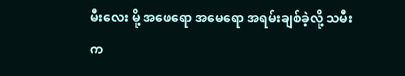မီးလေး မို့ အဖေရော အမေရော အရမ်းချစ်ခဲ့လို့ သမီးက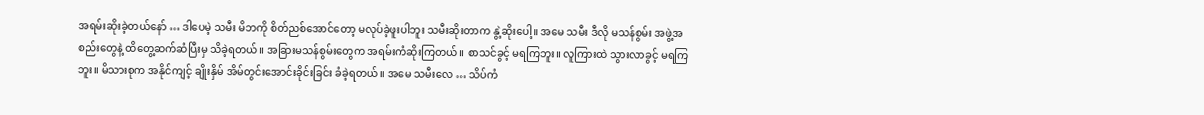အရမ်းဆိုးခဲ့တယ်နော် … ဒါပေမဲ့ သမီး မိဘကို စိတ်ညစ်အောင်တော့ မလုပ်ခဲ့ဖူးပါဘူး သမီးဆိုးတာက နွဲ့ဆိုးပေါ့။ အမေ သမီး ဒီလို မသန်စွမ်း အဖွဲ့အစည်းတွေနဲ့ ထိတွေ့ဆက်ဆံပြီးမှ သိခဲ့ရတယ်။ အခြားမသန်စွမ်းတွေက အရမ်းကံဆိုးကြတယ်။ စာသင်ခွင့် မရကြဘူး။ လူကြားထဲ သွားလာခွင့် မရကြဘူး။ မိသားစုက အနိုင်ကျင့် ချိုးနှိမ် အိမ်တွင်းအောင်းခိုင်းခြင်း ခံခဲ့ရတယ်။ အမေ သမီးလေ … သိပ်ကံ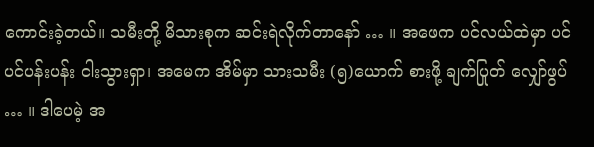ကောင်းခဲ့တယ်။ သမီးတို့ မိသားစုက ဆင်းရဲလိုက်တာနော် … ။ အဖေက ပင်လယ်ထဲမှာ ပင်ပင်ပန်းပန်း ငါးသွားရှာ၊ အမေက အိမ်မှာ သားသမီး (၅)ယောက် စားဖို့ ချက်ပြုတ် လျှော်ဖွပ် … ။ ဒါပေမဲ့ အ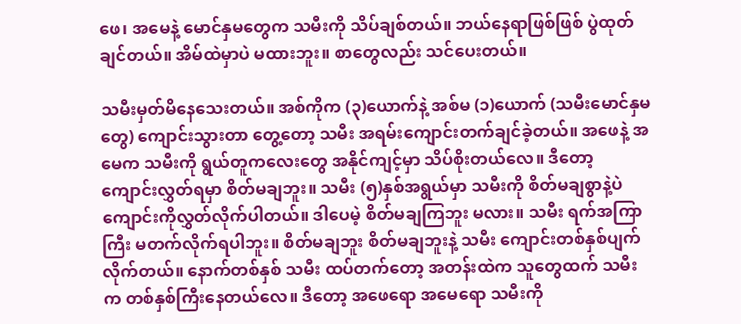ဖေ၊ အမေနဲ့ မောင်နှမတွေက သမီးကို သိပ်ချစ်တယ်။ ဘယ်နေရာဖြစ်ဖြစ် ပွဲထုတ်ချင်တယ်။ အိမ်ထဲမှာပဲ မထားဘူး။ စာတွေလည်း သင်ပေးတယ်။

သမီးမှတ်မိနေသေးတယ်။ အစ်ကိုက (၃)ယောက်နဲ့ အစ်မ (၁)ယောက် (သမီးမောင်နှမတွေ) ကျောင်းသွားတာ တွေ့တော့ သမီး အရမ်းကျောင်းတက်ချင်ခဲ့တယ်။ အဖေနဲ့ အမေက သမီးကို ရွယ်တူကလေးတွေ အနိုင်ကျင့်မှာ သိပ်စိုးတယ်လေ။ ဒီတော့ ကျောင်းလွှတ်ရမှာ စိတ်မချဘူး။ သမီး (၅)နှစ်အရွယ်မှာ သမီးကို စိတ်မချစွာနဲ့ပဲ ကျောင်းကိုလွှတ်လိုက်ပါတယ်။ ဒါပေမဲ့ စိတ်မချကြဘူး မလား။ သမီး ရက်အကြာကြီး မတက်လိုက်ရပါဘူး။ စိတ်မချဘူး စိတ်မချဘူးနဲ့ သမီး ကျောင်းတစ်နှစ်ပျက်လိုက်တယ်။ နောက်တစ်နှစ် သမီး ထပ်တက်တော့ အတန်းထဲက သူတွေထက် သမီးက တစ်နှစ်ကြီးနေတယ်လေ။ ဒီတော့ အဖေရော အမေရော သမီးကို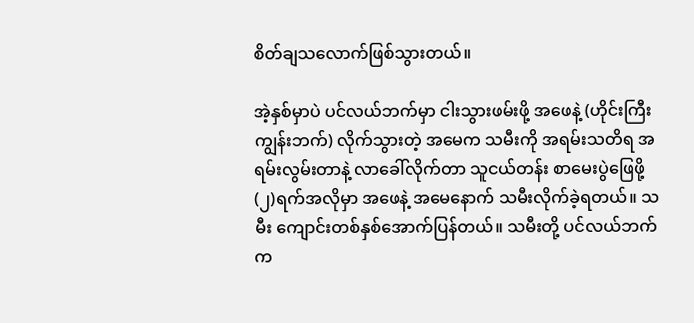စိတ်ချသလောက်ဖြစ်သွားတယ်။

အဲ့နှစ်မှာပဲ ပင်လယ်ဘက်မှာ ငါးသွားဖမ်းဖို့ အဖေနဲ့ (ဟိုင်းကြီးကျွန်းဘက်) လိုက်သွားတဲ့ အမေက သမီးကို အရမ်းသတိရ အရမ်းလွမ်းတာနဲ့ လာခေါ်လိုက်တာ သူငယ်တန်း စာမေးပွဲဖြေဖို့ (၂)ရက်အလိုမှာ အဖေနဲ့ အမေနောက် သမီးလိုက်ခဲ့ရတယ်။ သမီး ကျောင်းတစ်နှစ်အောက်ပြန်တယ်။ သမီးတို့ ပင်လယ်ဘက်က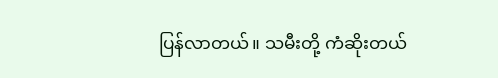ပြန်လာတယ်။ သမီးတို့ ကံဆိုးတယ်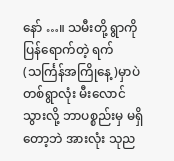နော် …။ သမီးတို့ ရွာကို ပြန်ရောက်တဲ့ ရက် (သင်္ကြန်အကြိုနေ့)မှာပဲ တစ်ရွာလုံး မီးလောင်သွားလို့ ဘာပစ္စည်းမှ မရှိတော့ဘဲ အားလုံး သုည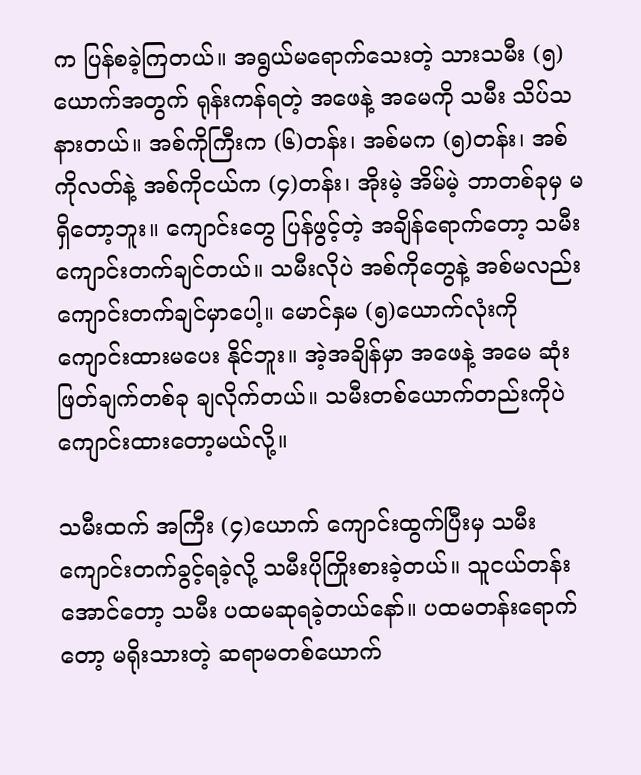က ပြန်စခဲ့ကြတယ်။ အရွယ်မရောက်သေးတဲ့ သားသမီး (၅)ယောက်အတွက် ရုန်းကန်ရတဲ့ အဖေနဲ့ အမေကို သမီး သိပ်သနားတယ်။ အစ်ကိုကြီးက (၆)တန်း၊ အစ်မက (၅)တန်း၊ အစ်ကိုလတ်နဲ့ အစ်ကိုငယ်က (၄)တန်း၊ အိုးမဲ့ အိမ်မဲ့ ဘာတစ်ခုမှ မရှိတော့ဘူး။ ကျောင်းတွေ ပြန်ဖွင့်တဲ့ အချိန်ရောက်တော့ သမီး ကျောင်းတက်ချင်တယ်။ သမီးလိုပဲ အစ်ကိုတွေနဲ့ အစ်မလည်း ကျောင်းတက်ချင်မှာပေါ့။ မောင်နှမ (၅)ယောက်လုံးကို ကျောင်းထားမပေး နိုင်ဘူး။ အဲ့အချိန်မှာ အဖေနဲ့ အမေ ဆုံးဖြတ်ချက်တစ်ခု ချလိုက်တယ်။ သမီးတစ်ယောက်တည်းကိုပဲ ကျောင်းထားတော့မယ်လို့။

သမီးထက် အကြီး (၄)ယောက် ကျောင်းထွက်ပြီးမှ သမီး ကျောင်းတက်ခွင့်ရခဲ့လို့ သမီးပိုကြိုးစားခဲ့တယ်။ သူငယ်တန်း အောင်တော့ သမီး ပထမဆုရခဲ့တယ်နော်။ ပထမတန်းရောက်တော့ မရိုးသားတဲ့ ဆရာမတစ်ယောက်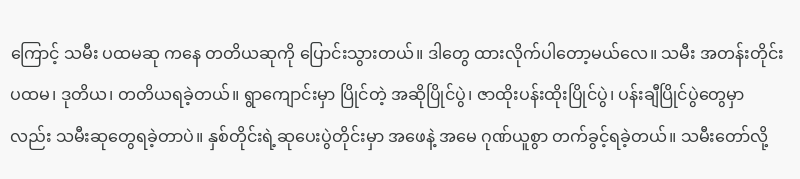ကြောင့် သမီး ပထမဆု ကနေ တတိယဆုကို ပြောင်းသွားတယ်။ ဒါတွေ ထားလိုက်ပါတော့မယ်လေ။ သမီး အတန်းတိုင်း ပထမ၊ ဒုတိယ၊ တတိယရခဲ့တယ်။ ရွာကျောင်းမှာ ပြိုင်တဲ့ အဆိုပြိုင်ပွဲ၊ ဇာထိုးပန်းထိုးပြိုင်ပွဲ၊ ပန်းချီပြိုင်ပွဲတွေမှာလည်း သမီးဆုတွေရခဲ့တာပဲ။ နှစ်တိုင်းရဲ့ဆုပေးပွဲတိုင်းမှာ အဖေနဲ့ အမေ ဂုဏ်ယူစွာ တက်ခွင့်ရခဲ့တယ်။ သမီးတော်လို့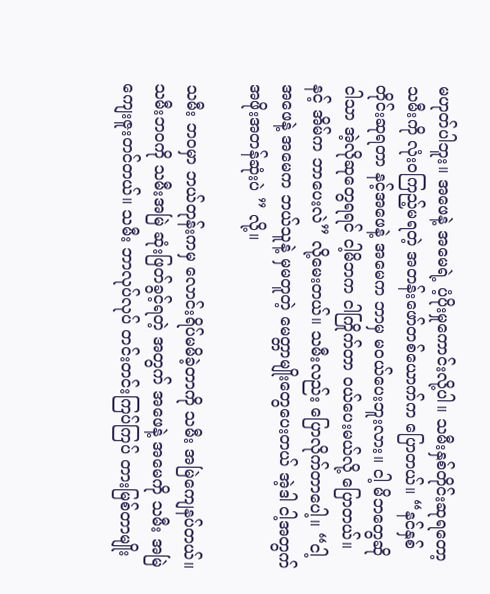မဟုတ်ပါဘူး။ အဖေနဲ့ အမေရဲ့ ပံ့ပိုးမှုကောင်းလို့ပါ။ သမီးနှစ်တိုင်းဆုရတော့ သမီးကို လုံး၀ကြည့်မရတဲ့ အတန်းဖော်တစ်ယောက်က ပြောတယ်။ “နင်နှစ်တိုင်းဆုရတာ နင့်အဖေနဲ့ အမေက ဘာမှ မဝယ်ပေးဘူးလား။ ငါ့ မိဘတွေဆို ငါသာ အဲ့လိုဆုတွေရရင် ငါ့မိဘက ငါကြိုက်တာ ဝယ်ပေးမယ်လို့ ပြောတယ်။ နင့် အိမ်က ဘာပေးလဲ” လို့မေးတယ်။ သမီးလည်း ပြောလိုက်တာပေါ့။ “ငါ့ အဖေနဲ့ အမေက ဘယ်သူနဲ့ မှမတူတဲ့ မေတ္တာမျိုးတွေပေးတယ် အဲ့ဒါ ငါ့အတွက် အဖိုးအတန်ဆုံးပဲ ” လို့။

သမီး ဘဝမှာ ဘယ်တုန်းကမှ လောင်းရိပ်မမိခဲ့တာကို သမီး အမြဲကျေနပ်တယ်။ သမီးဘဝကို သမီးအမြဲ ဆုံးဖြတ်ခွင့်ရတဲ့ အတွက် အဖေနဲ့ အမေကို သမီး အမြဲကျေးဇူးတင်တယ်။ သမီး ဘာလုပ်လုပ် တင်းတင်းကြပ်ကြပ် တားမြစ်တာမျိုး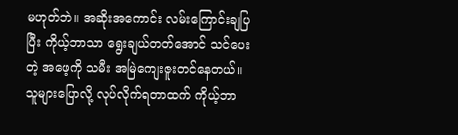မဟုတ်ဘဲ။ အဆိုးအကောင်း လမ်းကြောင်းချပြပြီး ကိုယ့်ဘာသာ ရွေးချယ်တတ်အောင် သင်ပေးတဲ့ အဖေ့ကို သမီး အမြဲကျေးဇူးတင်နေတယ်။ သူများပြောလို့ လုပ်လိုက်ရတာထက် ကိုယ့်ဘာ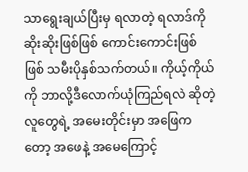သာရွေးချယ်ပြီးမှ ရလာတဲ့ ရလာဒ်ကို ဆိုးဆိုးဖြစ်ဖြစ် ကောင်းကောင်းဖြစ်ဖြစ် သမီးပိုနှစ်သက်တယ်။ ကိုယ့်ကိုယ်ကို ဘာလို့ဒီလောက်ယုံကြည်ရလဲ ဆိုတဲ့ လူတွေရဲ့ အမေးတိုင်းမှာ အဖြေကတော့ အဖေနဲ့ အမေကြောင့်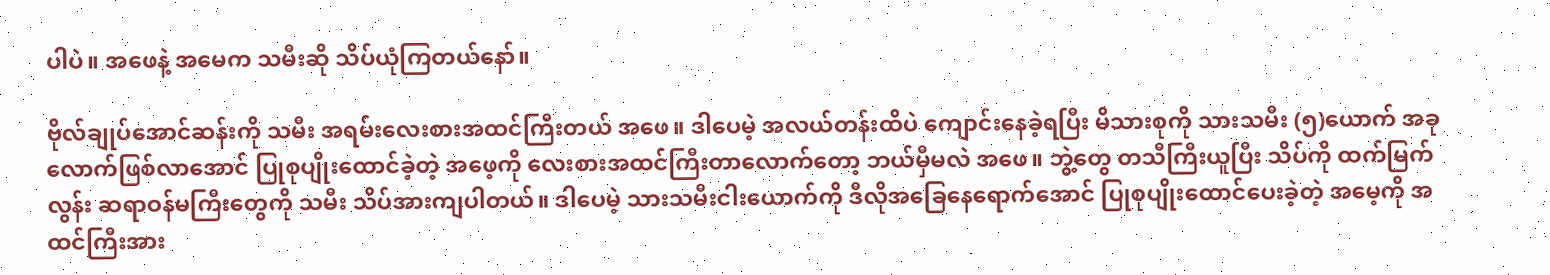ပါပဲ။ အဖေနဲ့ အမေက သမီးဆို သိပ်ယုံကြတယ်နော်။

ဗိုလ်ချုပ်အောင်ဆန်းကို သမီး အရမ်းလေးစားအထင်ကြီးတယ် အဖေ။ ဒါပေမဲ့ အလယ်တန်းထိပဲ ကျောင်းနေခဲ့ရပြီး မိသားစုကို သားသမီး (၅)ယောက် အခုလောက်ဖြစ်လာအောင် ပြုစုပျိုးထောင်ခဲ့တဲ့ အဖေ့ကို လေးစားအထင်ကြီးတာလောက်တော့ ဘယ်မှီမလဲ အဖေ။ ဘွဲ့တွေ တသီကြီးယူပြီး သိပ်ကို ထက်မြက်လွန်း ဆရာဝန်မကြီးတွေကို သမီး သိပ်အားကျပါတယ်။ ဒါပေမဲ့ သားသမီးငါးယောက်ကို ဒီလိုအခြေနေရောက်အောင် ပြုစုပျိုးထောင်ပေးခဲ့တဲ့ အမေ့ကို အထင်ကြီးအား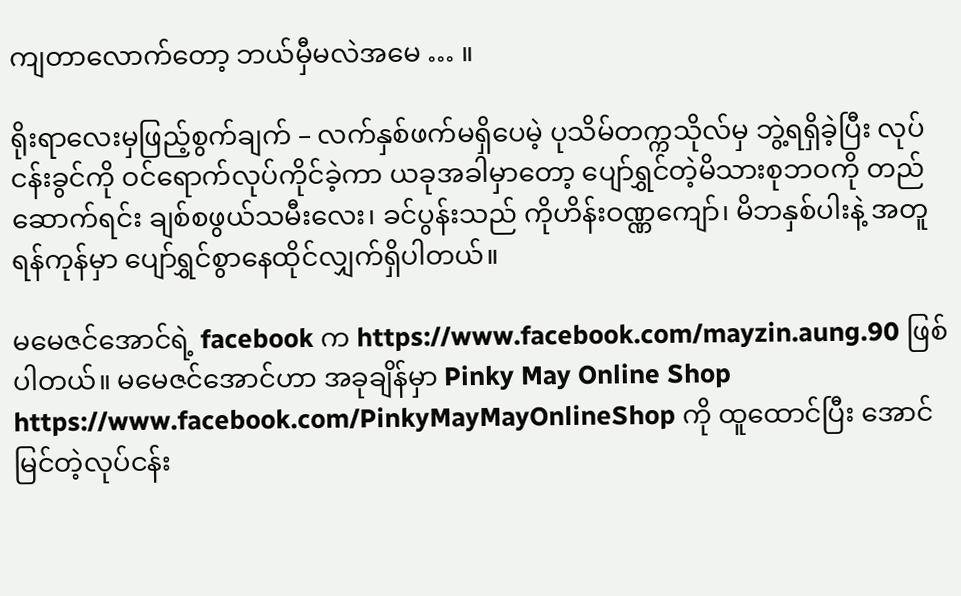ကျတာလောက်တော့ ဘယ်မှီမလဲအမေ … ။

ရိုးရာလေးမှဖြည့်စွက်ချက် – လက်နှစ်ဖက်မရှိပေမဲ့ ပုသိမ်တက္ကသိုလ်မှ ဘွဲ့ရရှိခဲ့ပြီး လုပ်ငန်းခွင်ကို ဝင်ရောက်လုပ်ကိုင်ခဲ့ကာ ယခုအခါမှာတော့ ပျော်ရွှင်တဲ့မိသားစုဘဝကို တည်ဆောက်ရင်း ချစ်စဖွယ်သမီးလေး၊ ခင်ပွန်းသည် ကိုဟိန်းဝဏ္ဏကျော်၊ မိဘနှစ်ပါးနဲ့ အတူ ရန်ကုန်မှာ ပျော်ရွှင်စွာနေထိုင်လျှက်ရှိပါတယ်။

မမေဇင်အောင်ရဲ့ facebook က https://www.facebook.com/mayzin.aung.90 ဖြစ်ပါတယ်။ မမေဇင်အောင်ဟာ အခုချိန်မှာ Pinky May Online Shop https://www.facebook.com/PinkyMayMayOnlineShop ကို ထူထောင်ပြီး အောင်မြင်တဲ့လုပ်ငန်း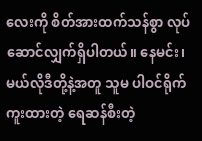လေးကို စိတ်အားထက်သန်စွာ လုပ်ဆောင်လျှက်ရှိပါတယ်။ နေမင်း၊ မယ်လိုဒီတို့နဲ့အတူ သူမ ပါဝင်ရိုက်ကူးထားတဲ့ ရေဆန်စီးတဲ့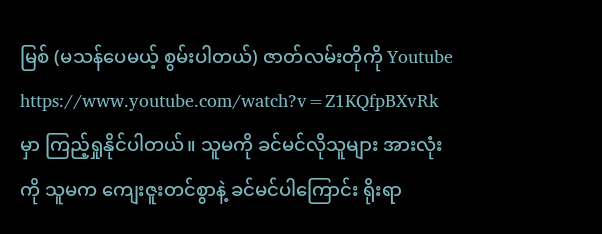မြစ် (မသန်ပေမယ့် စွမ်းပါတယ်) ဇာတ်လမ်းတိုကို Youtube https://www.youtube.com/watch?v=Z1KQfpBXvRk မှာ ကြည့်ရှုနိုင်ပါတယ်။ သူမကို ခင်မင်လိုသူများ အားလုံးကို သူမက ကျေးဇူးတင်စွာနဲ့ ခင်မင်ပါကြောင်း ရိုးရာ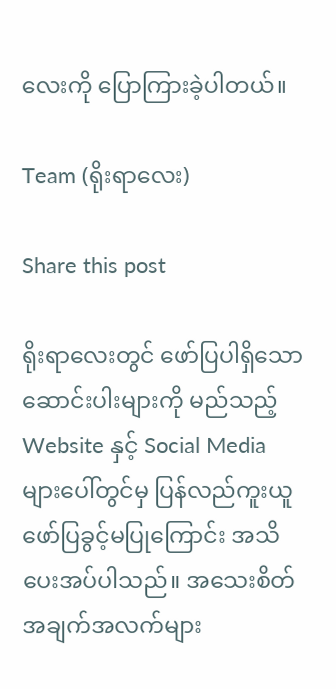လေးကို ပြောကြားခဲ့ပါတယ်။

Team (ရိုးရာလေး)

Share this post

ရိုးရာလေးတွင် ဖော်ပြပါရှိသော ဆောင်းပါးများကို မည်သည့် Website နှင့် Social Media များပေါ်တွင်မှ ပြန်လည်ကူးယူဖော်ပြခွင့်မပြုကြောင်း အသိပေးအပ်ပါသည်။ အသေးစိတ်အချက်အလက်များ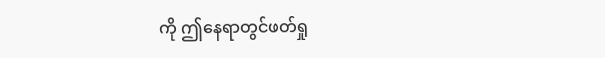ကို ဤနေရာတွင်ဖတ်ရှု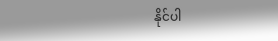နိုင်ပါ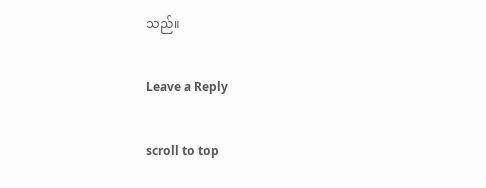သည်။

Leave a Reply

scroll to top